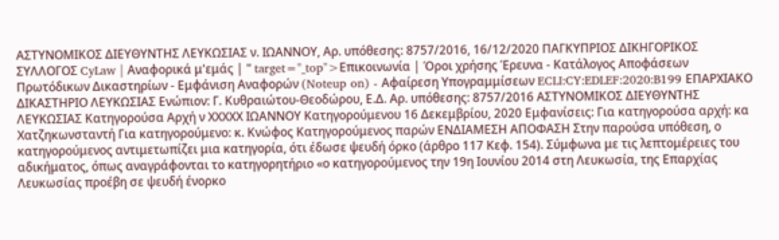ΑΣΤΥΝΟΜΙΚΟΣ ΔΙΕΥΘΥΝΤΗΣ ΛΕΥΚΩΣΙΑΣ ν. ΙΩΑΝΝΟΥ, Αρ. υπόθεσης: 8757/2016, 16/12/2020 ΠΑΓΚΥΠΡΙΟΣ ΔΙΚΗΓΟΡΙΚΟΣ ΣΥΛΛΟΓΟΣ CyLaw | Αναφορικά μ'εμάς | " target="_top">Επικοινωνία | Όροι χρήσης Έρευνα - Κατάλογος Αποφάσεων Πρωτόδικων Δικαστηρίων - Εμφάνιση Αναφορών (Noteup on) - Αφαίρεση Υπογραμμίσεων ECLI:CY:EDLEF:2020:B199 ΕΠΑΡΧΙΑΚΟ ΔΙΚΑΣΤΗΡΙΟ ΛΕΥΚΩΣΙΑΣ Ενώπιον: Γ. Κυθραιώτου-Θεοδώρου, Ε.Δ. Αρ. υπόθεσης: 8757/2016 ΑΣΤΥΝΟΜΙΚΟΣ ΔΙΕΥΘΥΝΤΗΣ ΛΕΥΚΩΣΙΑΣ Κατηγορούσα Αρχή ν ΧΧΧΧΧ ΙΩΑΝΝΟΥ Κατηγορούμενου 16 Δεκεμβρίου, 2020 Εμφανίσεις: Για κατηγορούσα αρχή: κα Χατζηκωνσταντή Για κατηγορούμενο: κ. Κνώφος Κατηγορούμενος παρών ΕΝΔΙΑΜΕΣΗ ΑΠΟΦΑΣΗ Στην παρούσα υπόθεση, ο κατηγορούμενος αντιμετωπίζει μια κατηγορία, ότι έδωσε ψευδή όρκο (άρθρο 117 Κεφ. 154). Σύμφωνα με τις λεπτομέρειες του αδικήματος, όπως αναγράφονται το κατηγορητήριο «ο κατηγορούμενος την 19η Ιουνίου 2014 στη Λευκωσία, της Επαρχίας Λευκωσίας προέβη σε ψευδή ένορκο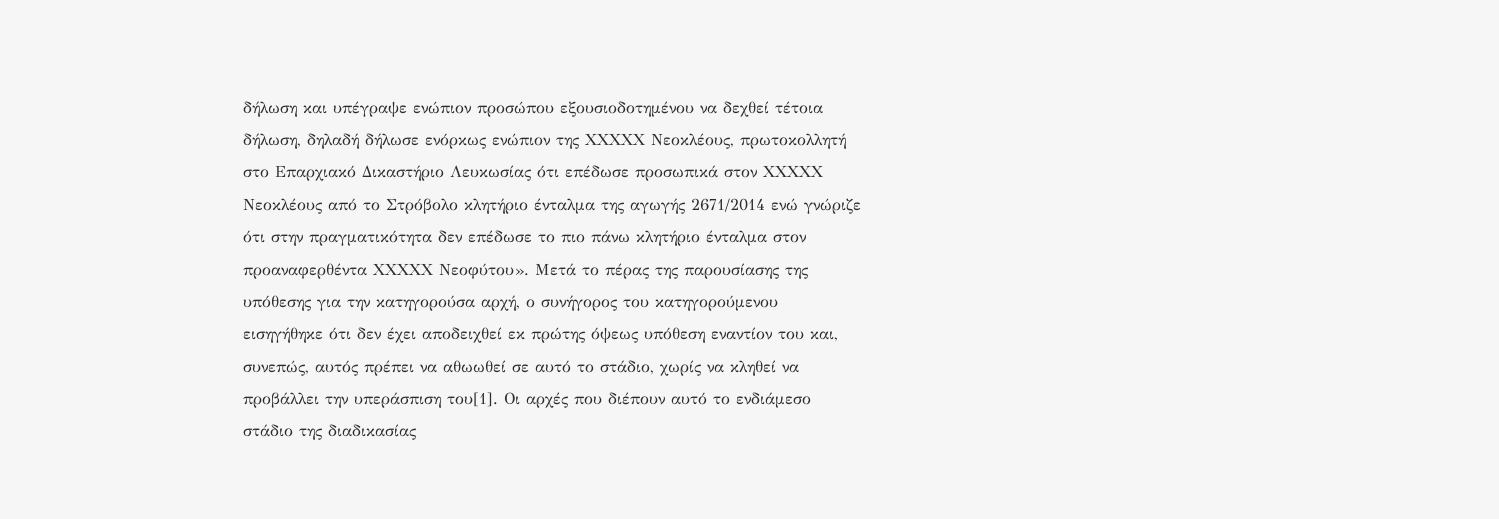δήλωση και υπέγραψε ενώπιον προσώπου εξουσιοδοτημένου να δεχθεί τέτοια δήλωση, δηλαδή δήλωσε ενόρκως ενώπιον της ΧΧΧΧΧ Νεοκλέους, πρωτοκολλητή στο Επαρχιακό Δικαστήριο Λευκωσίας ότι επέδωσε προσωπικά στον ΧΧΧΧΧ Νεοκλέους από το Στρόβολο κλητήριο ένταλμα της αγωγής 2671/2014 ενώ γνώριζε ότι στην πραγματικότητα δεν επέδωσε το πιο πάνω κλητήριο ένταλμα στον προαναφερθέντα ΧΧΧΧΧ Νεοφύτου». Μετά το πέρας της παρουσίασης της υπόθεσης για την κατηγορούσα αρχή, ο συνήγορος του κατηγορούμενου εισηγήθηκε ότι δεν έχει αποδειχθεί εκ πρώτης όψεως υπόθεση εναντίον του και, συνεπώς, αυτός πρέπει να αθωωθεί σε αυτό το στάδιο, χωρίς να κληθεί να προβάλλει την υπεράσπιση του[1]. Οι αρχές που διέπουν αυτό το ενδιάμεσο στάδιο της διαδικασίας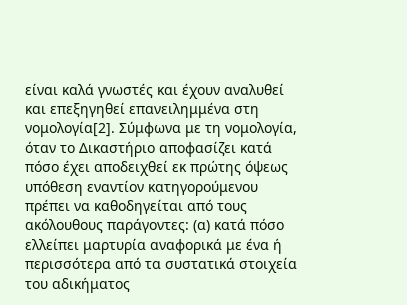είναι καλά γνωστές και έχουν αναλυθεί και επεξηγηθεί επανειλημμένα στη νομολογία[2]. Σύμφωνα με τη νομολογία, όταν το Δικαστήριο αποφασίζει κατά πόσο έχει αποδειχθεί εκ πρώτης όψεως υπόθεση εναντίον κατηγορούμενου πρέπει να καθοδηγείται από τους ακόλουθους παράγοντες: (α) κατά πόσο ελλείπει μαρτυρία αναφορικά με ένα ή περισσότερα από τα συστατικά στοιχεία του αδικήματος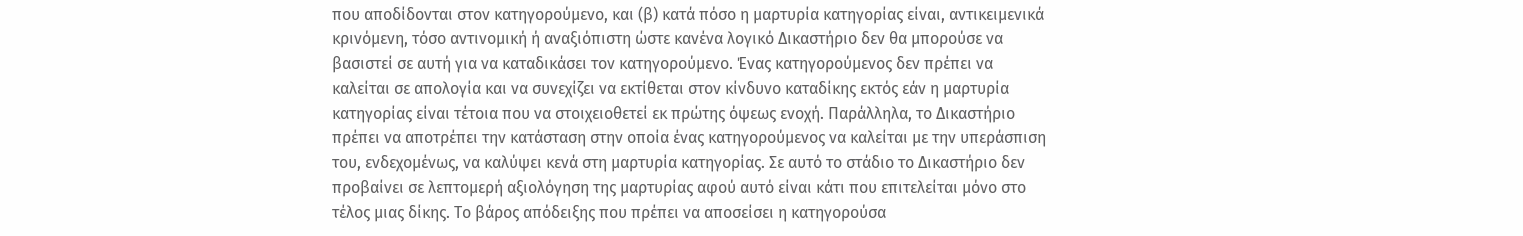που αποδίδονται στον κατηγορούμενο, και (β) κατά πόσο η μαρτυρία κατηγορίας είναι, αντικειμενικά κρινόμενη, τόσο αντινομική ή αναξιόπιστη ώστε κανένα λογικό Δικαστήριο δεν θα μπορούσε να βασιστεί σε αυτή για να καταδικάσει τον κατηγορούμενο. Ένας κατηγορούμενος δεν πρέπει να καλείται σε απολογία και να συνεχίζει να εκτίθεται στον κίνδυνο καταδίκης εκτός εάν η μαρτυρία κατηγορίας είναι τέτοια που να στοιχειοθετεί εκ πρώτης όψεως ενοχή. Παράλληλα, το Δικαστήριο πρέπει να αποτρέπει την κατάσταση στην οποία ένας κατηγορούμενος να καλείται με την υπεράσπιση του, ενδεχομένως, να καλύψει κενά στη μαρτυρία κατηγορίας. Σε αυτό το στάδιο το Δικαστήριο δεν προβαίνει σε λεπτομερή αξιολόγηση της μαρτυρίας αφού αυτό είναι κάτι που επιτελείται μόνο στο τέλος μιας δίκης. Το βάρος απόδειξης που πρέπει να αποσείσει η κατηγορούσα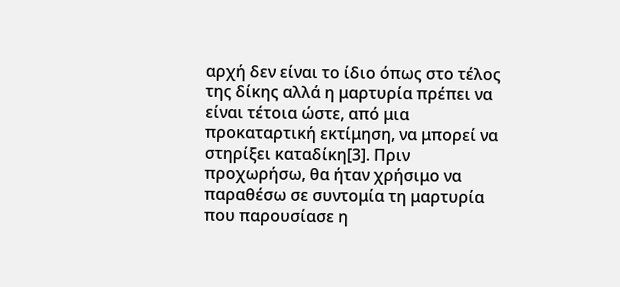αρχή δεν είναι το ίδιο όπως στο τέλος της δίκης αλλά η μαρτυρία πρέπει να είναι τέτοια ώστε, από μια προκαταρτική εκτίμηση, να μπορεί να στηρίξει καταδίκη[3]. Πριν προχωρήσω, θα ήταν χρήσιμο να παραθέσω σε συντομία τη μαρτυρία που παρουσίασε η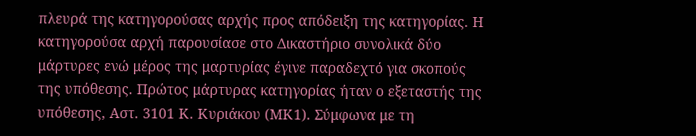πλευρά της κατηγορούσας αρχής προς απόδειξη της κατηγορίας. Η κατηγορούσα αρχή παρουσίασε στο Δικαστήριο συνολικά δύο μάρτυρες ενώ μέρος της μαρτυρίας έγινε παραδεχτό για σκοπούς της υπόθεσης. Πρώτος μάρτυρας κατηγορίας ήταν ο εξεταστής της υπόθεσης, Αστ. 3101 Κ. Κυριάκου (ΜΚ1). Σύμφωνα με τη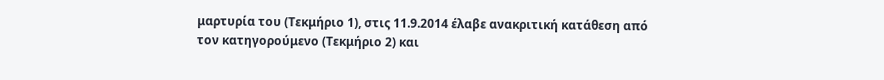μαρτυρία του (Τεκμήριο 1), στις 11.9.2014 έλαβε ανακριτική κατάθεση από τον κατηγορούμενο (Τεκμήριο 2) και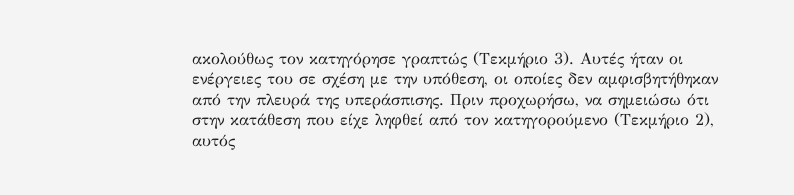ακολούθως τον κατηγόρησε γραπτώς (Τεκμήριο 3). Αυτές ήταν οι ενέργειες του σε σχέση με την υπόθεση, οι οποίες δεν αμφισβητήθηκαν από την πλευρά της υπεράσπισης. Πριν προχωρήσω, να σημειώσω ότι στην κατάθεση που είχε ληφθεί από τον κατηγορούμενο (Τεκμήριο 2), αυτός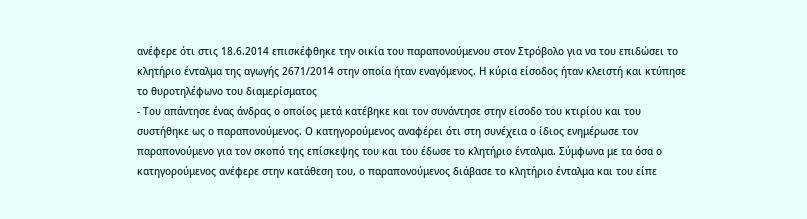ανέφερε ότι στις 18.6.2014 επισκέφθηκε την οικία του παραπονούμενου στον Στρόβολο για να του επιδώσει το κλητήριο ένταλμα της αγωγής 2671/2014 στην οποία ήταν εναγόμενος. Η κύρια είσοδος ήταν κλειστή και κτύπησε το θυροτηλέφωνο του διαμερίσματος
- Του απάντησε ένας άνδρας ο οποίος μετά κατέβηκε και τον συνάντησε στην είσοδο του κτιρίου και του συστήθηκε ως ο παραπονούμενος. Ο κατηγορούμενος αναφέρει ότι στη συνέχεια ο ίδιος ενημέρωσε τον παραπονούμενο για τον σκοπό της επίσκεψης του και του έδωσε το κλητήριο ένταλμα. Σύμφωνα με τα όσα ο κατηγορούμενος ανέφερε στην κατάθεση του, ο παραπονούμενος διάβασε το κλητήριο ένταλμα και του είπε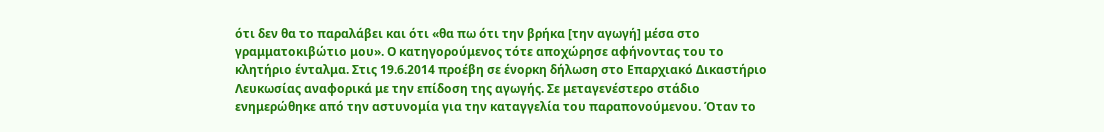ότι δεν θα το παραλάβει και ότι «θα πω ότι την βρήκα [την αγωγή] μέσα στο γραμματοκιβώτιο μου». Ο κατηγορούμενος τότε αποχώρησε αφήνοντας του το κλητήριο ένταλμα. Στις 19.6.2014 προέβη σε ένορκη δήλωση στο Επαρχιακό Δικαστήριο Λευκωσίας αναφορικά με την επίδοση της αγωγής. Σε μεταγενέστερο στάδιο ενημερώθηκε από την αστυνομία για την καταγγελία του παραπονούμενου. Όταν το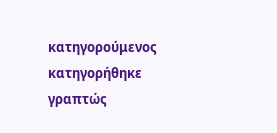κατηγορούμενος κατηγορήθηκε γραπτώς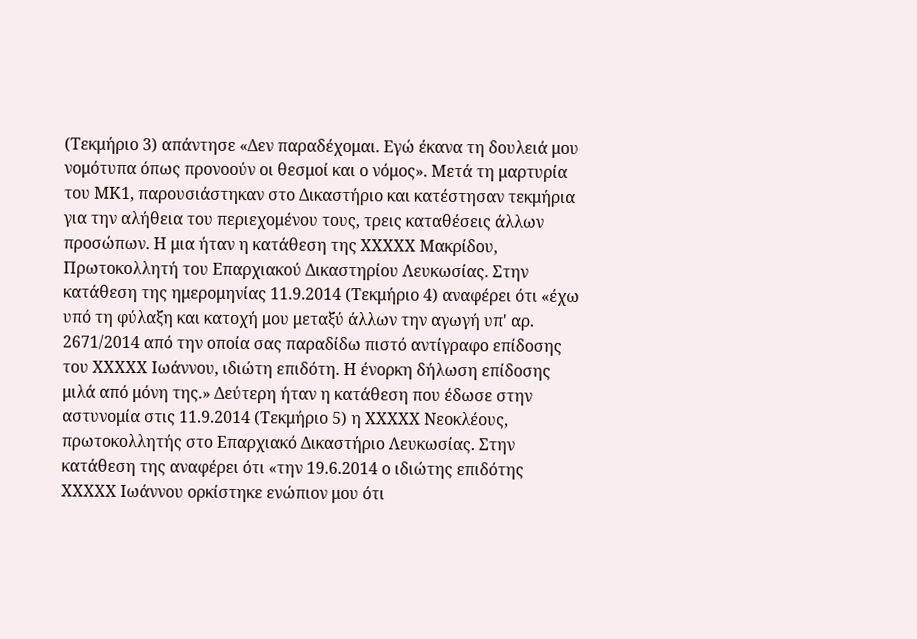(Τεκμήριο 3) απάντησε «Δεν παραδέχομαι. Εγώ έκανα τη δουλειά μου νομότυπα όπως προνοούν οι θεσμοί και ο νόμος». Μετά τη μαρτυρία του ΜΚ1, παρουσιάστηκαν στο Δικαστήριο και κατέστησαν τεκμήρια για την αλήθεια του περιεχομένου τους, τρεις καταθέσεις άλλων προσώπων. Η μια ήταν η κατάθεση της ΧΧΧΧΧ Μακρίδου, Πρωτοκολλητή του Επαρχιακού Δικαστηρίου Λευκωσίας. Στην κατάθεση της ημερομηνίας 11.9.2014 (Τεκμήριο 4) αναφέρει ότι «έχω υπό τη φύλαξη και κατοχή μου μεταξύ άλλων την αγωγή υπ' αρ. 2671/2014 από την οποία σας παραδίδω πιστό αντίγραφο επίδοσης του ΧΧΧΧΧ Ιωάννου, ιδιώτη επιδότη. Η ένορκη δήλωση επίδοσης μιλά από μόνη της.» Δεύτερη ήταν η κατάθεση που έδωσε στην αστυνομία στις 11.9.2014 (Τεκμήριο 5) η ΧΧΧΧΧ Νεοκλέους, πρωτοκολλητής στο Επαρχιακό Δικαστήριο Λευκωσίας. Στην κατάθεση της αναφέρει ότι «την 19.6.2014 ο ιδιώτης επιδότης ΧΧΧΧΧ Ιωάννου ορκίστηκε ενώπιον μου ότι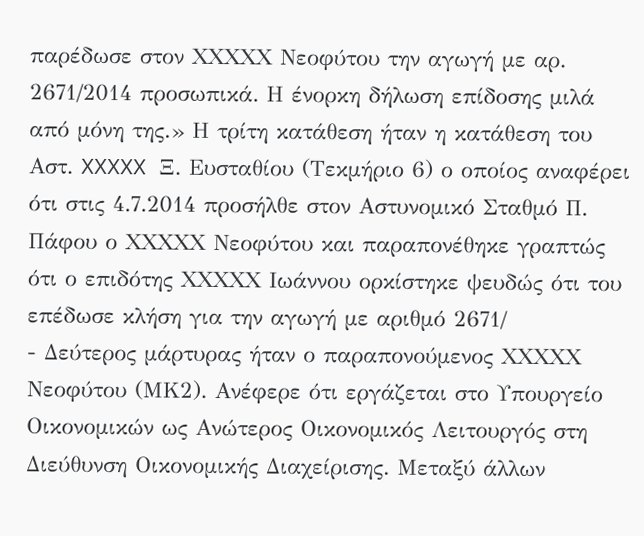παρέδωσε στον ΧΧΧΧΧ Νεοφύτου την αγωγή με αρ. 2671/2014 προσωπικά. Η ένορκη δήλωση επίδοσης μιλά από μόνη της.» Η τρίτη κατάθεση ήταν η κατάθεση του Αστ. XXXXX Ξ. Ευσταθίου (Τεκμήριο 6) ο οποίος αναφέρει ότι στις 4.7.2014 προσήλθε στον Αστυνομικό Σταθμό Π. Πάφου ο ΧΧΧΧΧ Νεοφύτου και παραπονέθηκε γραπτώς ότι ο επιδότης ΧΧΧΧΧ Ιωάννου ορκίστηκε ψευδώς ότι του επέδωσε κλήση για την αγωγή με αριθμό 2671/
- Δεύτερος μάρτυρας ήταν ο παραπονούμενος ΧΧΧΧΧ Νεοφύτου (ΜΚ2). Ανέφερε ότι εργάζεται στο Υπουργείο Οικονομικών ως Ανώτερος Οικονομικός Λειτουργός στη Διεύθυνση Οικονομικής Διαχείρισης. Μεταξύ άλλων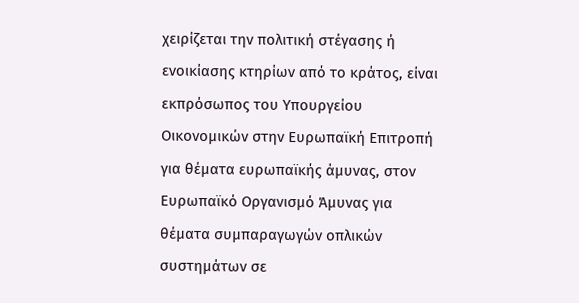χειρίζεται την πολιτική στέγασης ή ενοικίασης κτηρίων από το κράτος, είναι εκπρόσωπος του Υπουργείου Οικονομικών στην Ευρωπαϊκή Επιτροπή για θέματα ευρωπαϊκής άμυνας, στον Ευρωπαϊκό Οργανισμό Άμυνας για θέματα συμπαραγωγών οπλικών συστημάτων σε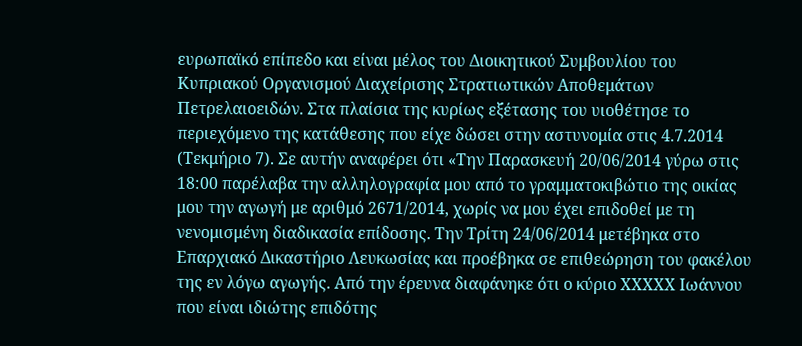ευρωπαϊκό επίπεδο και είναι μέλος του Διοικητικού Συμβουλίου του Κυπριακού Οργανισμού Διαχείρισης Στρατιωτικών Αποθεμάτων Πετρελαιοειδών. Στα πλαίσια της κυρίως εξέτασης του υιοθέτησε το περιεχόμενο της κατάθεσης που είχε δώσει στην αστυνομία στις 4.7.2014 (Τεκμήριο 7). Σε αυτήν αναφέρει ότι «Την Παρασκευή 20/06/2014 γύρω στις 18:00 παρέλαβα την αλληλογραφία μου από το γραμματοκιβώτιο της οικίας μου την αγωγή με αριθμό 2671/2014, χωρίς να μου έχει επιδοθεί με τη νενομισμένη διαδικασία επίδοσης. Την Τρίτη 24/06/2014 μετέβηκα στο Επαρχιακό Δικαστήριο Λευκωσίας και προέβηκα σε επιθεώρηση του φακέλου της εν λόγω αγωγής. Από την έρευνα διαφάνηκε ότι ο κύριο ΧΧΧΧΧ Ιωάννου που είναι ιδιώτης επιδότης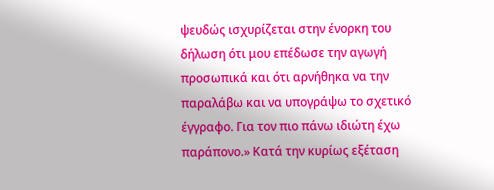ψευδώς ισχυρίζεται στην ένορκη του δήλωση ότι μου επέδωσε την αγωγή προσωπικά και ότι αρνήθηκα να την παραλάβω και να υπογράψω το σχετικό έγγραφο. Για τον πιο πάνω ιδιώτη έχω παράπονο.» Κατά την κυρίως εξέταση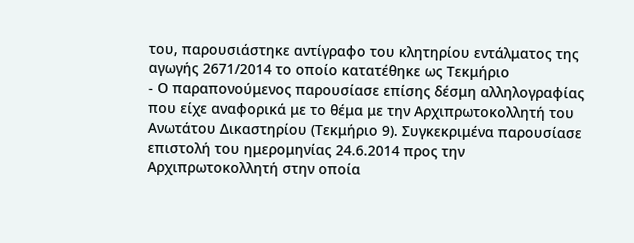του, παρουσιάστηκε αντίγραφο του κλητηρίου εντάλματος της αγωγής 2671/2014 το οποίο κατατέθηκε ως Τεκμήριο
- Ο παραπονούμενος παρουσίασε επίσης δέσμη αλληλογραφίας που είχε αναφορικά με το θέμα με την Αρχιπρωτοκολλητή του Ανωτάτου Δικαστηρίου (Τεκμήριο 9). Συγκεκριμένα παρουσίασε επιστολή του ημερομηνίας 24.6.2014 προς την Αρχιπρωτοκολλητή στην οποία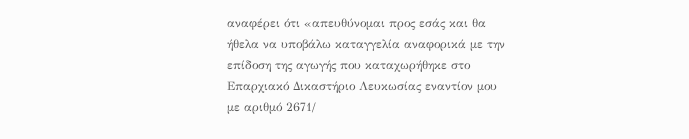αναφέρει ότι «απευθύνομαι προς εσάς και θα ήθελα να υποβάλω καταγγελία αναφορικά με την επίδοση της αγωγής που καταχωρήθηκε στο Επαρχιακό Δικαστήριο Λευκωσίας εναντίον μου με αριθμό 2671/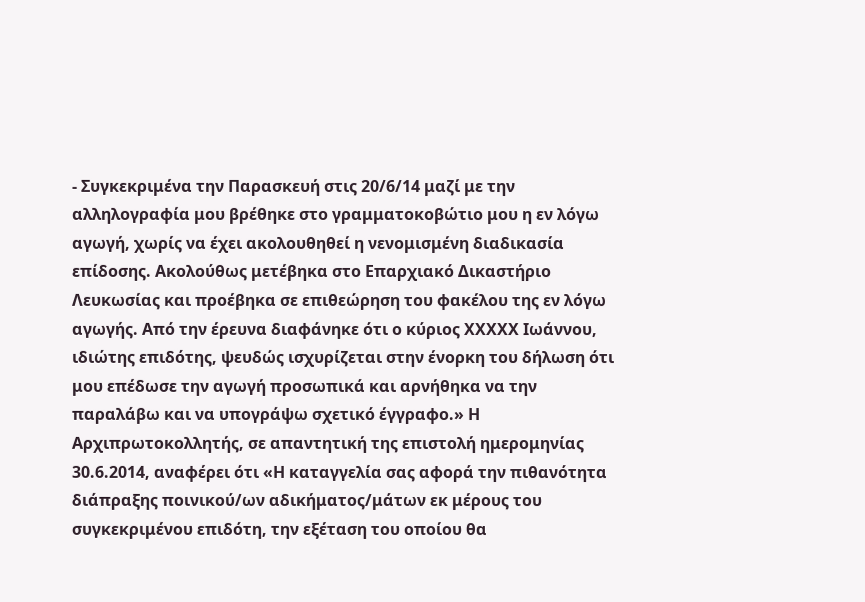- Συγκεκριμένα την Παρασκευή στις 20/6/14 μαζί με την αλληλογραφία μου βρέθηκε στο γραμματοκοβώτιο μου η εν λόγω αγωγή, χωρίς να έχει ακολουθηθεί η νενομισμένη διαδικασία επίδοσης. Ακολούθως μετέβηκα στο Επαρχιακό Δικαστήριο Λευκωσίας και προέβηκα σε επιθεώρηση του φακέλου της εν λόγω αγωγής. Από την έρευνα διαφάνηκε ότι ο κύριος ΧΧΧΧΧ Ιωάννου, ιδιώτης επιδότης, ψευδώς ισχυρίζεται στην ένορκη του δήλωση ότι μου επέδωσε την αγωγή προσωπικά και αρνήθηκα να την παραλάβω και να υπογράψω σχετικό έγγραφο.» Η Αρχιπρωτοκολλητής, σε απαντητική της επιστολή ημερομηνίας 30.6.2014, αναφέρει ότι «Η καταγγελία σας αφορά την πιθανότητα διάπραξης ποινικού/ων αδικήματος/μάτων εκ μέρους του συγκεκριμένου επιδότη, την εξέταση του οποίου θα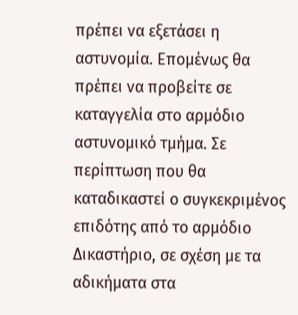πρέπει να εξετάσει η αστυνομία. Επομένως θα πρέπει να προβείτε σε καταγγελία στο αρμόδιο αστυνομικό τμήμα. Σε περίπτωση που θα καταδικαστεί ο συγκεκριμένος επιδότης από το αρμόδιο Δικαστήριο, σε σχέση με τα αδικήματα στα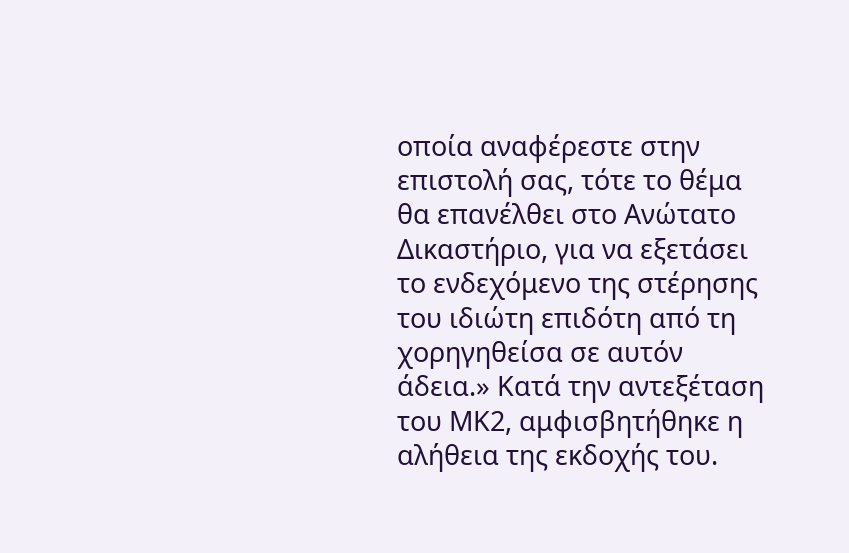οποία αναφέρεστε στην επιστολή σας, τότε το θέμα θα επανέλθει στο Ανώτατο Δικαστήριο, για να εξετάσει το ενδεχόμενο της στέρησης του ιδιώτη επιδότη από τη χορηγηθείσα σε αυτόν άδεια.» Κατά την αντεξέταση του ΜΚ2, αμφισβητήθηκε η αλήθεια της εκδοχής του.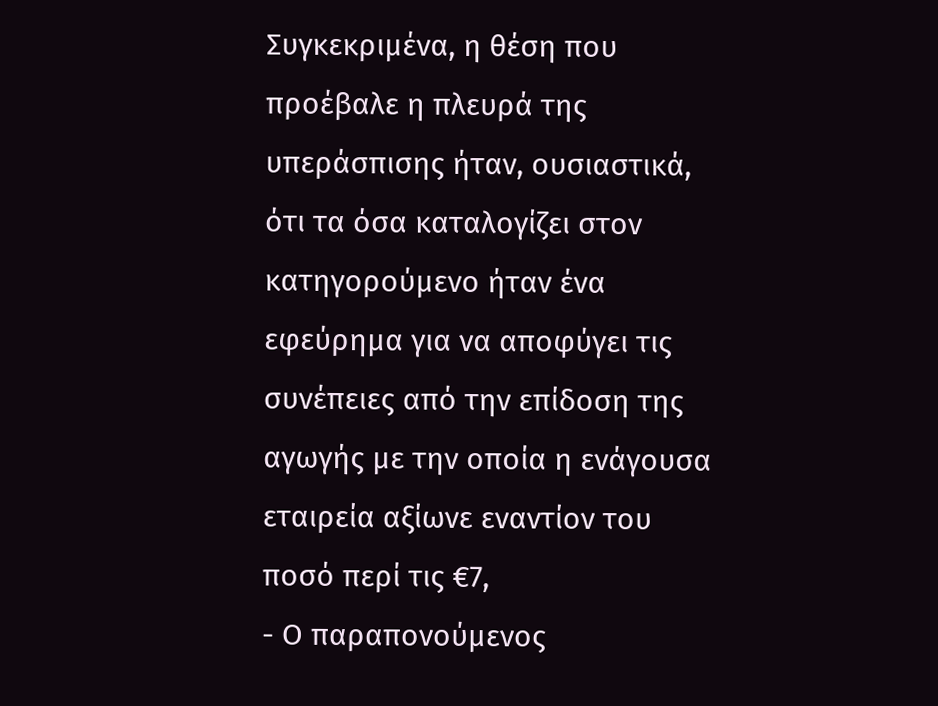Συγκεκριμένα, η θέση που προέβαλε η πλευρά της υπεράσπισης ήταν, ουσιαστικά, ότι τα όσα καταλογίζει στον κατηγορούμενο ήταν ένα εφεύρημα για να αποφύγει τις συνέπειες από την επίδοση της αγωγής με την οποία η ενάγουσα εταιρεία αξίωνε εναντίον του ποσό περί τις €7,
- Ο παραπονούμενος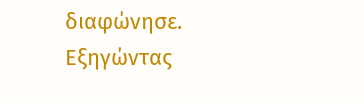διαφώνησε. Εξηγώντας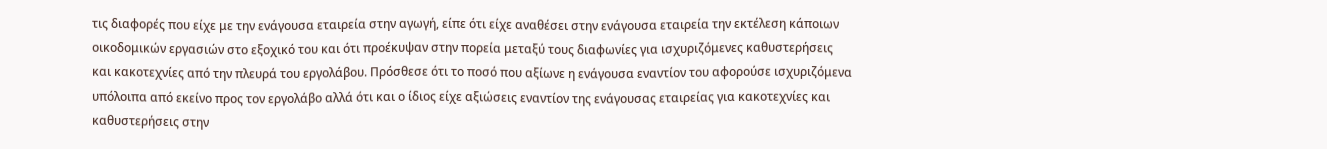τις διαφορές που είχε με την ενάγουσα εταιρεία στην αγωγή, είπε ότι είχε αναθέσει στην ενάγουσα εταιρεία την εκτέλεση κάποιων οικοδομικών εργασιών στο εξοχικό του και ότι προέκυψαν στην πορεία μεταξύ τους διαφωνίες για ισχυριζόμενες καθυστερήσεις και κακοτεχνίες από την πλευρά του εργολάβου. Πρόσθεσε ότι το ποσό που αξίωνε η ενάγουσα εναντίον του αφορούσε ισχυριζόμενα υπόλοιπα από εκείνο προς τον εργολάβο αλλά ότι και ο ίδιος είχε αξιώσεις εναντίον της ενάγουσας εταιρείας για κακοτεχνίες και καθυστερήσεις στην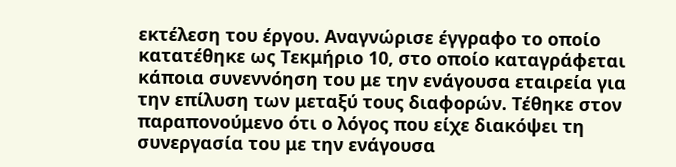εκτέλεση του έργου. Αναγνώρισε έγγραφο το οποίο κατατέθηκε ως Τεκμήριο 10, στο οποίο καταγράφεται κάποια συνεννόηση του με την ενάγουσα εταιρεία για την επίλυση των μεταξύ τους διαφορών. Τέθηκε στον παραπονούμενο ότι ο λόγος που είχε διακόψει τη συνεργασία του με την ενάγουσα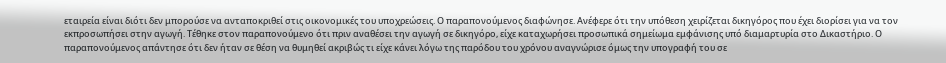εταιρεία είναι διότι δεν μπορούσε να ανταποκριθεί στις οικονομικές του υποχρεώσεις. Ο παραπονούμενος διαφώνησε. Ανέφερε ότι την υπόθεση χειρίζεται δικηγόρος που έχει διορίσει για να τον εκπροσωπήσει στην αγωγή. Τέθηκε στον παραπονούμενο ότι πριν αναθέσει την αγωγή σε δικηγόρο, είχε καταχωρήσει προσωπικά σημείωμα εμφάνισης υπό διαμαρτυρία στο Δικαστήριο. Ο παραπονούμενος απάντησε ότι δεν ήταν σε θέση να θυμηθεί ακριβώς τι είχε κάνει λόγω της παρόδου του χρόνου αναγνώρισε όμως την υπογραφή του σε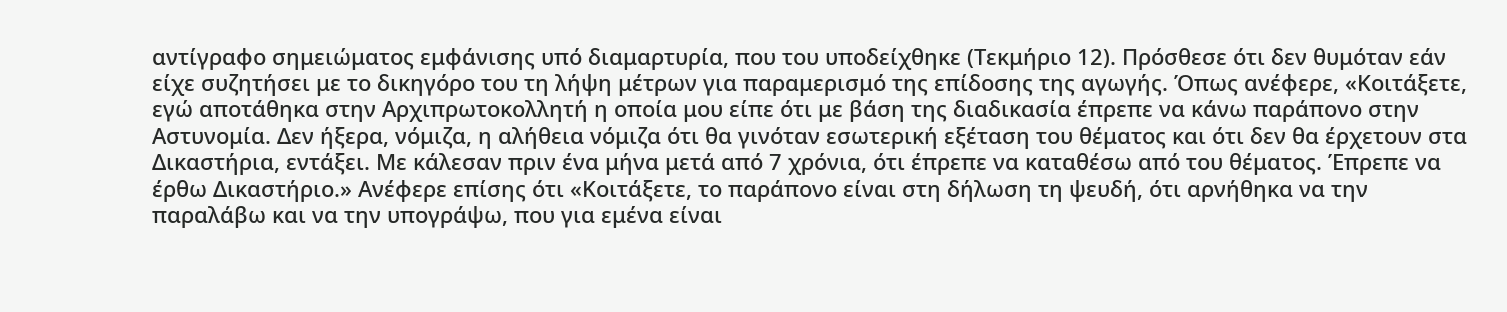αντίγραφο σημειώματος εμφάνισης υπό διαμαρτυρία, που του υποδείχθηκε (Τεκμήριο 12). Πρόσθεσε ότι δεν θυμόταν εάν είχε συζητήσει με το δικηγόρο του τη λήψη μέτρων για παραμερισμό της επίδοσης της αγωγής. Όπως ανέφερε, «Κοιτάξετε, εγώ αποτάθηκα στην Αρχιπρωτοκολλητή η οποία μου είπε ότι με βάση της διαδικασία έπρεπε να κάνω παράπονο στην Αστυνομία. Δεν ήξερα, νόμιζα, η αλήθεια νόμιζα ότι θα γινόταν εσωτερική εξέταση του θέματος και ότι δεν θα έρχετουν στα Δικαστήρια, εντάξει. Με κάλεσαν πριν ένα μήνα μετά από 7 χρόνια, ότι έπρεπε να καταθέσω από του θέματος. Έπρεπε να έρθω Δικαστήριο.» Ανέφερε επίσης ότι «Κοιτάξετε, το παράπονο είναι στη δήλωση τη ψευδή, ότι αρνήθηκα να την παραλάβω και να την υπογράψω, που για εμένα είναι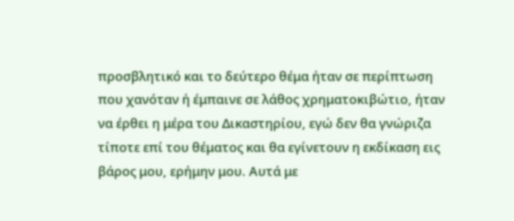προσβλητικό και το δεύτερο θέμα ήταν σε περίπτωση που χανόταν ή έμπαινε σε λάθος χρηματοκιβώτιο, ήταν να έρθει η μέρα του Δικαστηρίου, εγώ δεν θα γνώριζα τίποτε επί του θέματος και θα εγίνετουν η εκδίκαση εις βάρος μου, ερήμην μου. Αυτά με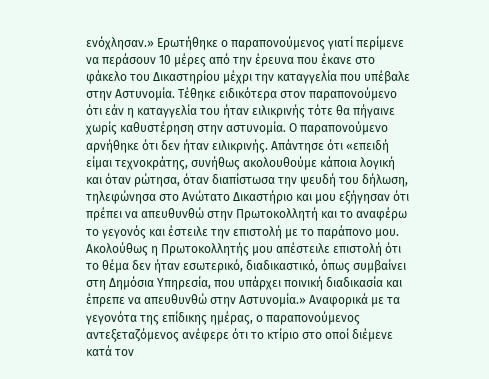ενόχλησαν.» Ερωτήθηκε ο παραπονούμενος γιατί περίμενε να περάσουν 10 μέρες από την έρευνα που έκανε στο φάκελο του Δικαστηρίου μέχρι την καταγγελία που υπέβαλε στην Αστυνομία. Τέθηκε ειδικότερα στον παραπονούμενο ότι εάν η καταγγελία του ήταν ειλικρινής τότε θα πήγαινε χωρίς καθυστέρηση στην αστυνομία. Ο παραπονούμενο αρνήθηκε ότι δεν ήταν ειλικρινής. Απάντησε ότι «επειδή είμαι τεχνοκράτης, συνήθως ακολουθούμε κάποια λογική και όταν ρώτησα, όταν διαπίστωσα την ψευδή του δήλωση, τηλεφώνησα στο Ανώτατο Δικαστήριο και μου εξήγησαν ότι πρέπει να απευθυνθώ στην Πρωτοκολλητή και το αναφέρω το γεγονός και έστειλε την επιστολή με το παράπονο μου. Ακολούθως η Πρωτοκολλητής μου απέστειλε επιστολή ότι το θέμα δεν ήταν εσωτερικό, διαδικαστικό, όπως συμβαίνει στη Δημόσια Υπηρεσία, που υπάρχει ποινική διαδικασία και έπρεπε να απευθυνθώ στην Αστυνομία.» Αναφορικά με τα γεγονότα της επίδικης ημέρας, ο παραπονούμενος αντεξεταζόμενος ανέφερε ότι το κτίριο στο οποί διέμενε κατά τον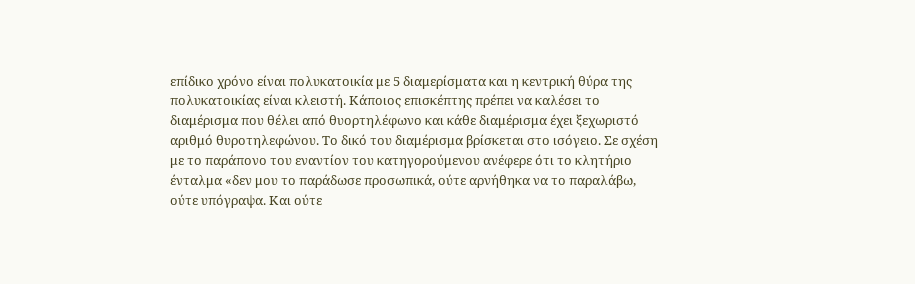επίδικο χρόνο είναι πολυκατοικία με 5 διαμερίσματα και η κεντρική θύρα της πολυκατοικίας είναι κλειστή. Κάποιος επισκέπτης πρέπει να καλέσει το διαμέρισμα που θέλει από θυορτηλέφωνο και κάθε διαμέρισμα έχει ξεχωριστό αριθμό θυροτηλεφώνου. Το δικό του διαμέρισμα βρίσκεται στο ισόγειο. Σε σχέση με το παράπονο του εναντίον του κατηγορούμενου ανέφερε ότι το κλητήριο ένταλμα «δεν μου το παράδωσε προσωπικά, ούτε αρνήθηκα να το παραλάβω, ούτε υπόγραψα. Και ούτε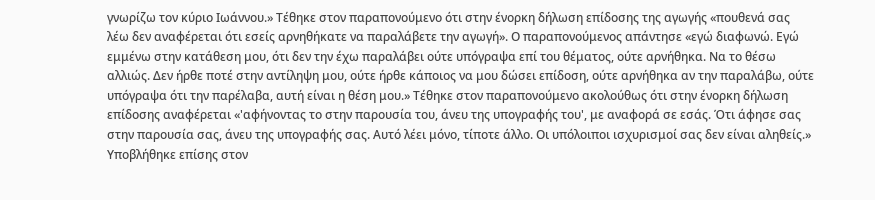γνωρίζω τον κύριο Ιωάννου.» Τέθηκε στον παραπονούμενο ότι στην ένορκη δήλωση επίδοσης της αγωγής «πουθενά σας λέω δεν αναφέρεται ότι εσείς αρνηθήκατε να παραλάβετε την αγωγή». Ο παραπονούμενος απάντησε «εγώ διαφωνώ. Εγώ εμμένω στην κατάθεση μου, ότι δεν την έχω παραλάβει ούτε υπόγραψα επί του θέματος, ούτε αρνήθηκα. Να το θέσω αλλιώς. Δεν ήρθε ποτέ στην αντίληψη μου, ούτε ήρθε κάποιος να μου δώσει επίδοση, ούτε αρνήθηκα αν την παραλάβω, ούτε υπόγραψα ότι την παρέλαβα, αυτή είναι η θέση μου.» Τέθηκε στον παραπονούμενο ακολούθως ότι στην ένορκη δήλωση επίδοσης αναφέρεται «'αφήνοντας το στην παρουσία του, άνευ της υπογραφής του', με αναφορά σε εσάς. Ότι άφησε σας στην παρουσία σας, άνευ της υπογραφής σας. Αυτό λέει μόνο, τίποτε άλλο. Οι υπόλοιποι ισχυρισμοί σας δεν είναι αληθείς.» Υποβλήθηκε επίσης στον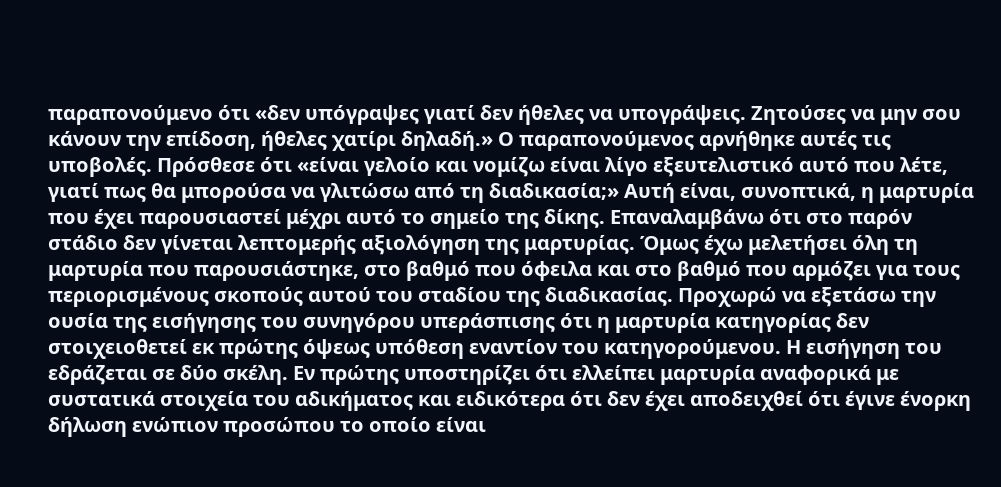παραπονούμενο ότι «δεν υπόγραψες γιατί δεν ήθελες να υπογράψεις. Ζητούσες να μην σου κάνουν την επίδοση, ήθελες χατίρι δηλαδή.» Ο παραπονούμενος αρνήθηκε αυτές τις υποβολές. Πρόσθεσε ότι «είναι γελοίο και νομίζω είναι λίγο εξευτελιστικό αυτό που λέτε, γιατί πως θα μπορούσα να γλιτώσω από τη διαδικασία;» Αυτή είναι, συνοπτικά, η μαρτυρία που έχει παρουσιαστεί μέχρι αυτό το σημείο της δίκης. Επαναλαμβάνω ότι στο παρόν στάδιο δεν γίνεται λεπτομερής αξιολόγηση της μαρτυρίας. Όμως έχω μελετήσει όλη τη μαρτυρία που παρουσιάστηκε, στο βαθμό που όφειλα και στο βαθμό που αρμόζει για τους περιορισμένους σκοπούς αυτού του σταδίου της διαδικασίας. Προχωρώ να εξετάσω την ουσία της εισήγησης του συνηγόρου υπεράσπισης ότι η μαρτυρία κατηγορίας δεν στοιχειοθετεί εκ πρώτης όψεως υπόθεση εναντίον του κατηγορούμενου. Η εισήγηση του εδράζεται σε δύο σκέλη. Εν πρώτης υποστηρίζει ότι ελλείπει μαρτυρία αναφορικά με συστατικά στοιχεία του αδικήματος και ειδικότερα ότι δεν έχει αποδειχθεί ότι έγινε ένορκη δήλωση ενώπιον προσώπου το οποίο είναι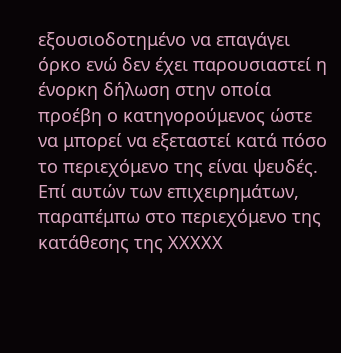εξουσιοδοτημένο να επαγάγει όρκο ενώ δεν έχει παρουσιαστεί η ένορκη δήλωση στην οποία προέβη ο κατηγορούμενος ώστε να μπορεί να εξεταστεί κατά πόσο το περιεχόμενο της είναι ψευδές. Επί αυτών των επιχειρημάτων, παραπέμπω στο περιεχόμενο της κατάθεσης της ΧΧΧΧΧ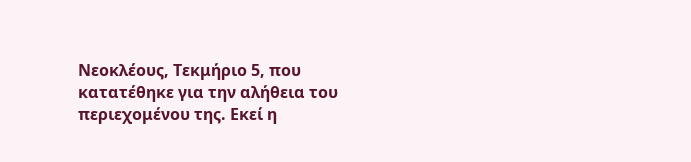Νεοκλέους, Τεκμήριο 5, που κατατέθηκε για την αλήθεια του περιεχομένου της. Εκεί η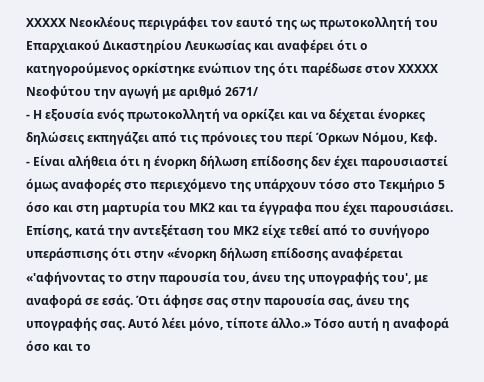ΧΧΧΧΧ Νεοκλέους περιγράφει τον εαυτό της ως πρωτοκολλητή του Επαρχιακού Δικαστηρίου Λευκωσίας και αναφέρει ότι ο κατηγορούμενος ορκίστηκε ενώπιον της ότι παρέδωσε στον ΧΧΧΧΧ Νεοφύτου την αγωγή με αριθμό 2671/
- Η εξουσία ενός πρωτοκολλητή να ορκίζει και να δέχεται ένορκες δηλώσεις εκπηγάζει από τις πρόνοιες του περί Όρκων Νόμου, Κεφ.
- Είναι αλήθεια ότι η ένορκη δήλωση επίδοσης δεν έχει παρουσιαστεί όμως αναφορές στο περιεχόμενο της υπάρχουν τόσο στο Τεκμήριο 5 όσο και στη μαρτυρία του ΜΚ2 και τα έγγραφα που έχει παρουσιάσει. Επίσης, κατά την αντεξέταση του ΜΚ2 είχε τεθεί από το συνήγορο υπεράσπισης ότι στην «ένορκη δήλωση επίδοσης αναφέρεται «'αφήνοντας το στην παρουσία του, άνευ της υπογραφής του', με αναφορά σε εσάς. Ότι άφησε σας στην παρουσία σας, άνευ της υπογραφής σας. Αυτό λέει μόνο, τίποτε άλλο.» Τόσο αυτή η αναφορά όσο και το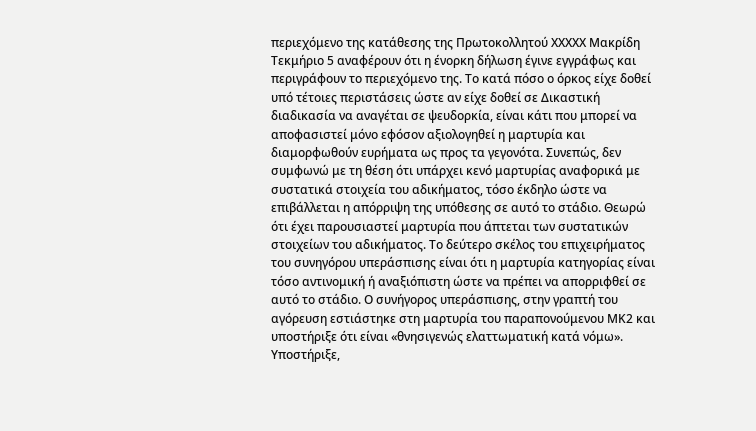περιεχόμενο της κατάθεσης της Πρωτοκολλητού ΧΧΧΧΧ Μακρίδη Τεκμήριο 5 αναφέρουν ότι η ένορκη δήλωση έγινε εγγράφως και περιγράφουν το περιεχόμενο της. Το κατά πόσο ο όρκος είχε δοθεί υπό τέτοιες περιστάσεις ώστε αν είχε δοθεί σε Δικαστική διαδικασία να αναγέται σε ψευδορκία, είναι κάτι που μπορεί να αποφασιστεί μόνο εφόσον αξιολογηθεί η μαρτυρία και διαμορφωθούν ευρήματα ως προς τα γεγονότα. Συνεπώς, δεν συμφωνώ με τη θέση ότι υπάρχει κενό μαρτυρίας αναφορικά με συστατικά στοιχεία του αδικήματος, τόσο έκδηλο ώστε να επιβάλλεται η απόρριψη της υπόθεσης σε αυτό το στάδιο. Θεωρώ ότι έχει παρουσιαστεί μαρτυρία που άπτεται των συστατικών στοιχείων του αδικήματος. Το δεύτερο σκέλος του επιχειρήματος του συνηγόρου υπεράσπισης είναι ότι η μαρτυρία κατηγορίας είναι τόσο αντινομική ή αναξιόπιστη ώστε να πρέπει να απορριφθεί σε αυτό το στάδιο. Ο συνήγορος υπεράσπισης, στην γραπτή του αγόρευση εστιάστηκε στη μαρτυρία του παραπονούμενου ΜΚ2 και υποστήριξε ότι είναι «θνησιγενώς ελαττωματική κατά νόμω». Υποστήριξε,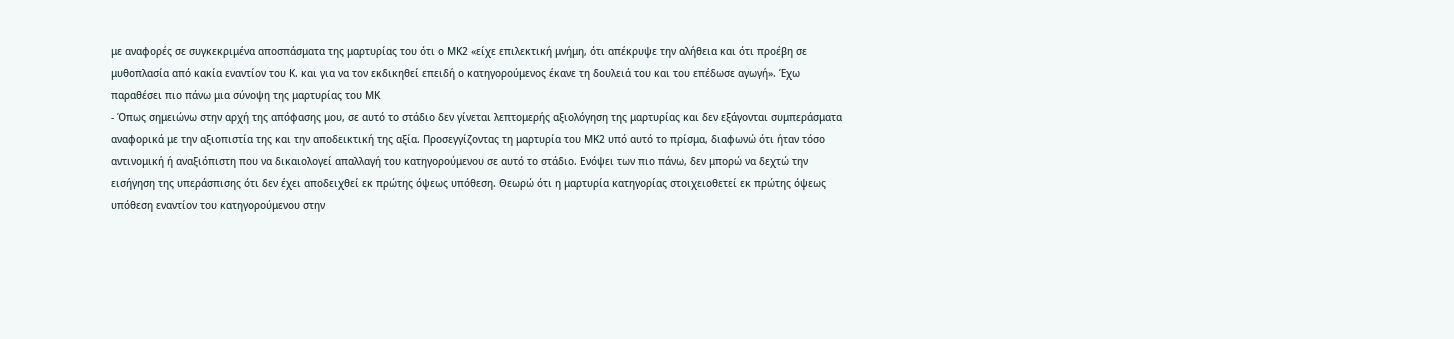με αναφορές σε συγκεκριμένα αποσπάσματα της μαρτυρίας του ότι ο ΜΚ2 «είχε επιλεκτική μνήμη, ότι απέκρυψε την αλήθεια και ότι προέβη σε μυθοπλασία από κακία εναντίον του Κ. και για να τον εκδικηθεί επειδή ο κατηγορούμενος έκανε τη δουλειά του και του επέδωσε αγωγή». Έχω παραθέσει πιο πάνω μια σύνοψη της μαρτυρίας του ΜΚ
- Όπως σημειώνω στην αρχή της απόφασης μου, σε αυτό το στάδιο δεν γίνεται λεπτομερής αξιολόγηση της μαρτυρίας και δεν εξάγονται συμπεράσματα αναφορικά με την αξιοπιστία της και την αποδεικτική της αξία. Προσεγγίζοντας τη μαρτυρία του ΜΚ2 υπό αυτό το πρίσμα, διαφωνώ ότι ήταν τόσο αντινομική ή αναξιόπιστη που να δικαιολογεί απαλλαγή του κατηγορούμενου σε αυτό το στάδιο. Ενόψει των πιο πάνω, δεν μπορώ να δεχτώ την εισήγηση της υπεράσπισης ότι δεν έχει αποδειχθεί εκ πρώτης όψεως υπόθεση. Θεωρώ ότι η μαρτυρία κατηγορίας στοιχειοθετεί εκ πρώτης όψεως υπόθεση εναντίον του κατηγορούμενου στην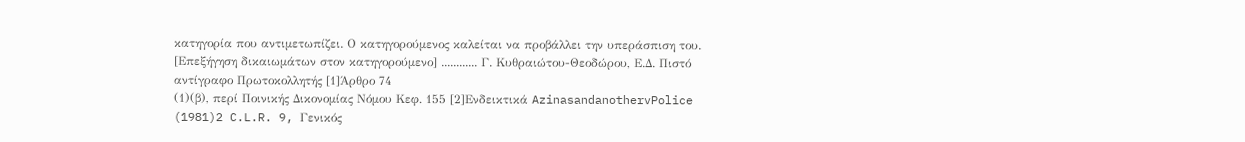κατηγορία που αντιμετωπίζει. Ο κατηγορούμενος καλείται να προβάλλει την υπεράσπιση του. [Επεξήγηση δικαιωμάτων στον κατηγορούμενο] ............ Γ. Κυθραιώτου-Θεοδώρου, Ε.Δ. Πιστό αντίγραφο Πρωτοκολλητής [1]Άρθρο 74
(1)(β), περί Ποινικής Δικονομίας Νόμου Κεφ. 155 [2]Ενδεικτικά AzinasandanothervPolice
(1981)2 C.L.R. 9, Γενικός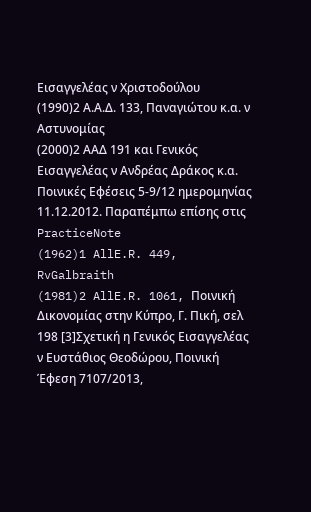Εισαγγελέας ν Χριστοδούλου
(1990)2 Α.Α.Δ. 133, Παναγιώτου κ.α. ν Αστυνομίας
(2000)2 ΑΑΔ 191 και Γενικός Εισαγγελέας ν Ανδρέας Δράκος κ.α. Ποινικές Εφέσεις 5-9/12 ημερομηνίας 11.12.2012. Παραπέμπω επίσης στις PracticeNote
(1962)1 AllE.R. 449, RvGalbraith
(1981)2 AllE.R. 1061, Ποινική Δικονομίας στην Κύπρο, Γ. Πική, σελ 198 [3]Σχετική η Γενικός Εισαγγελέας ν Ευστάθιος Θεοδώρου, Ποινική Έφεση 7107/2013,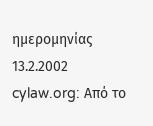ημερομηνίας 13.2.2002 cylaw.org: Από το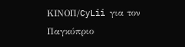ΚΙΝOΠ/CyLii για τον Παγκύπριο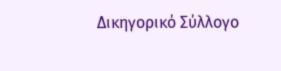Δικηγορικό Σύλλογο